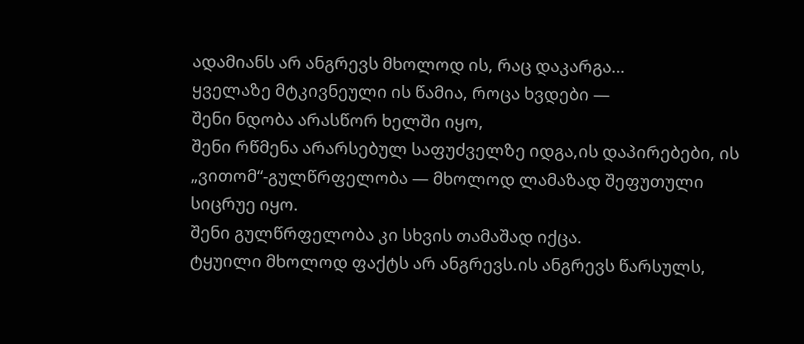ადამიანს არ ანგრევს მხოლოდ ის, რაც დაკარგა…
ყველაზე მტკივნეული ის წამია, როცა ხვდები —
შენი ნდობა არასწორ ხელში იყო,
შენი რწმენა არარსებულ საფუძველზე იდგა,ის დაპირებები, ის „ვითომ“-გულწრფელობა — მხოლოდ ლამაზად შეფუთული სიცრუე იყო.
შენი გულწრფელობა კი სხვის თამაშად იქცა.
ტყუილი მხოლოდ ფაქტს არ ანგრევს.ის ანგრევს წარსულს,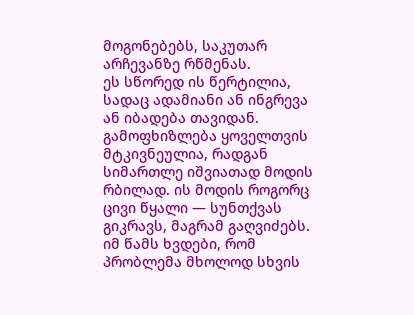მოგონებებს, საკუთარ არჩევანზე რწმენას.
ეს სწორედ ის წერტილია, სადაც ადამიანი ან ინგრევა ან იბადება თავიდან.
გამოფხიზლება ყოველთვის მტკივნეულია, რადგან სიმართლე იშვიათად მოდის რბილად. ის მოდის როგორც ცივი წყალი — სუნთქვას გიკრავს, მაგრამ გაღვიძებს. იმ წამს ხვდები, რომ პრობლემა მხოლოდ სხვის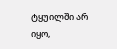ტყუილში არ იყო,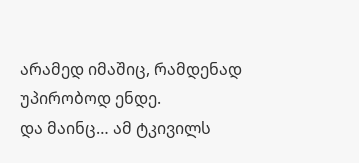არამედ იმაშიც, რამდენად უპირობოდ ენდე.
და მაინც… ამ ტკივილს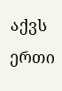აქვს ერთი